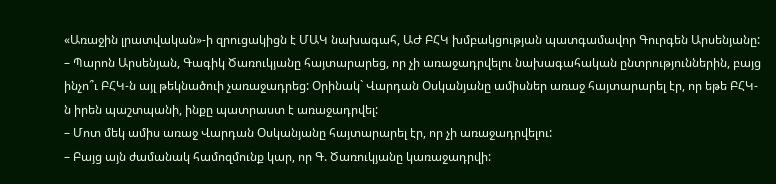«Առաջին լրատվական»-ի զրուցակիցն է ՄԱԿ նախագահ, ԱԺ ԲՀԿ խմբակցության պատգամավոր Գուրգեն Արսենյանը:
– Պարոն Արսենյան, Գագիկ Ծառուկյանը հայտարարեց, որ չի առաջադրվելու նախագահական ընտրություններին, բայց ինչո՞ւ ԲՀԿ-ն այլ թեկնածուի չառաջադրեց: Օրինակ` Վարդան Օսկանյանը ամիսներ առաջ հայտարարել էր, որ եթե ԲՀԿ-ն իրեն պաշտպանի, ինքը պատրաստ է առաջադրվել:
– Մոտ մեկ ամիս առաջ Վարդան Օսկանյանը հայտարարել էր, որ չի առաջադրվելու:
– Բայց այն ժամանակ համոզմունք կար, որ Գ. Ծառուկյանը կառաջադրվի: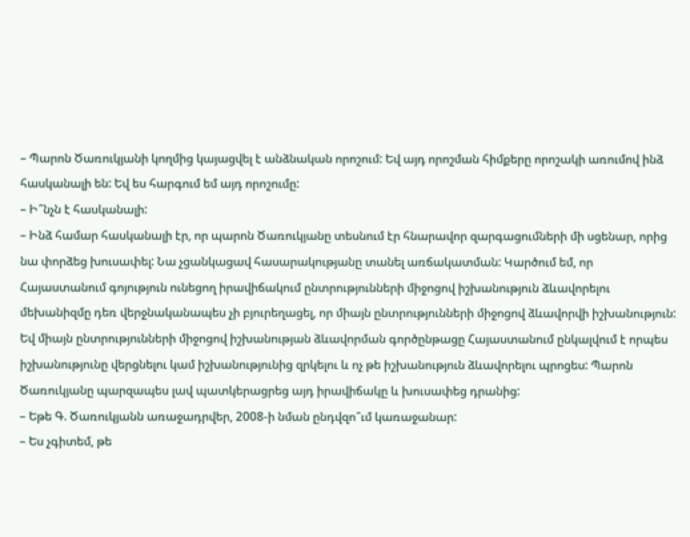– Պարոն Ծառուկյանի կողմից կայացվել է անձնական որոշում: Եվ այդ որոշման հիմքերը որոշակի առումով ինձ հասկանալի են: Եվ ես հարգում եմ այդ որոշումը:
– Ի՞նչն է հասկանալի:
– Ինձ համար հասկանալի էր, որ պարոն Ծառուկյանը տեսնում էր հնարավոր զարգացումների մի սցենար, որից նա փորձեց խուսափել: Նա չցանկացավ հասարակությանը տանել առճակատման: Կարծում եմ, որ Հայաստանում գոյություն ունեցող իրավիճակում ընտրությունների միջոցով իշխանություն ձևավորելու մեխանիզմը դեռ վերջնականապես չի բյուրեղացել, որ միայն ընտրությունների միջոցով ձևավորվի իշխանություն: Եվ միայն ընտրությունների միջոցով իշխանության ձևավորման գործընթացը Հայաստանում ընկալվում է որպես իշխանությունը վերցնելու կամ իշխանությունից զրկելու և ոչ թե իշխանություն ձևավորելու պրոցես: Պարոն Ծառուկյանը պարզապես լավ պատկերացրեց այդ իրավիճակը և խուսափեց դրանից:
– Եթե Գ. Ծառուկյանն առաջադրվեր, 2008-ի նման ընդվզո՞ւմ կառաջանար:
– Ես չգիտեմ, թե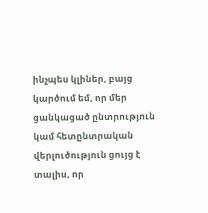ինչպես կլիներ, բայց կարծում եմ, որ մեր ցանկացած ընտրություն կամ հետընտրական վերլուծություն ցույց է տալիս, որ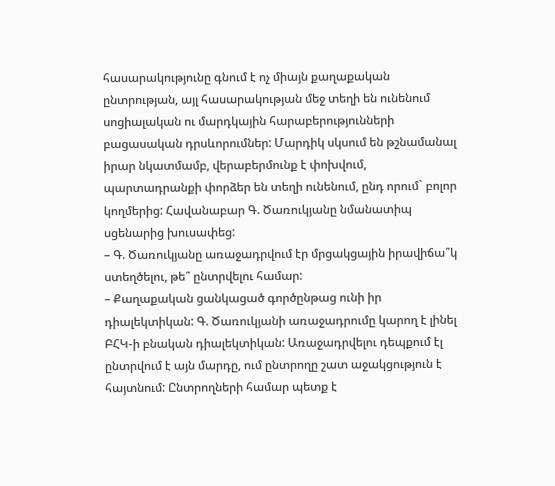հասարակությունը գնում է ոչ միայն քաղաքական ընտրության, այլ հասարակության մեջ տեղի են ունենում սոցիալական ու մարդկային հարաբերությունների բացասական դրսևորումներ: Մարդիկ սկսում են թշնամանալ իրար նկատմամբ, վերաբերմունք է փոխվում, պարտադրանքի փորձեր են տեղի ունենում, ընդ որում` բոլոր կողմերից: Հավանաբար Գ. Ծառուկյանը նմանատիպ սցենարից խուսափեց:
– Գ. Ծառուկյանը առաջադրվում էր մրցակցային իրավիճա՞կ ստեղծելու, թե՞ ընտրվելու համար:
– Քաղաքական ցանկացած գործընթաց ունի իր դիալեկտիկան: Գ. Ծառուկյանի առաջադրումը կարող է լինել ԲՀԿ-ի բնական դիալեկտիկան: Առաջադրվելու դեպքում էլ ընտրվում է այն մարդը, ում ընտրողը շատ աջակցություն է հայտնում: Ընտրողների համար պետք է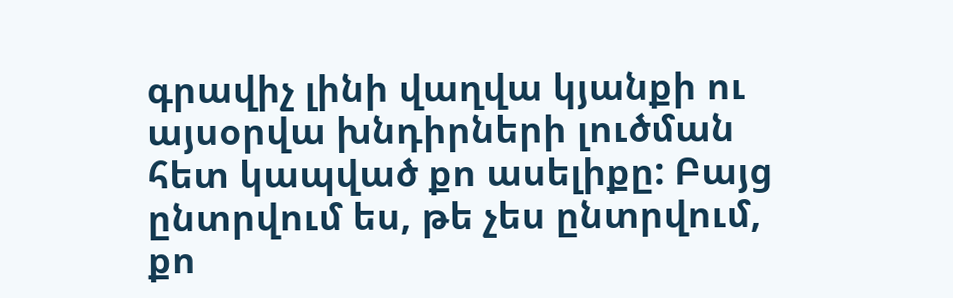գրավիչ լինի վաղվա կյանքի ու այսօրվա խնդիրների լուծման հետ կապված քո ասելիքը: Բայց ընտրվում ես, թե չես ընտրվում, քո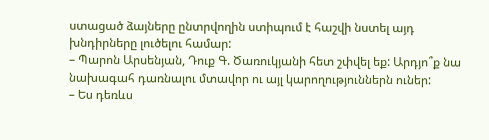ստացած ձայները ընտրվողին ստիպում է հաշվի նստել այդ խնդիրները լուծելու համար:
– Պարոն Արսենյան, Դուք Գ. Ծառուկյանի հետ շփվել եք: Արդյո՞ք նա նախագահ դառնալու մտավոր ու այլ կարողություններն ուներ:
– Ես դեռևս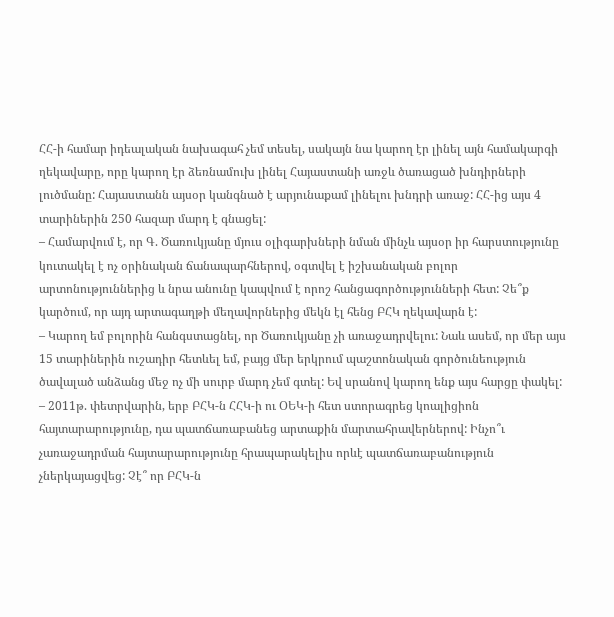ՀՀ-ի համար իդեալական նախագահ չեմ տեսել, սակայն նա կարող էր լինել այն համակարգի ղեկավարը, որը կարող էր ձեռնամուխ լինել Հայաստանի առջև ծառացած խնդիրների լուծմանը: Հայաստանն այսօր կանգնած է արյունաքամ լինելու խնդրի առաջ: ՀՀ-ից այս 4 տարիներին 250 հազար մարդ է գնացել:
– Համարվում է, որ Գ. Ծառուկյանը մյուս օլիգարխների նման մինչև այսօր իր հարստությունը կուտակել է ոչ օրինական ճանապարհներով, օգտվել է իշխանական բոլոր արտոնություններից և նրա անունը կապվում է որոշ հանցագործությունների հետ: Չե՞ք կարծում, որ այդ արտագաղթի մեղավորներից մեկն էլ հենց ԲՀԿ ղեկավարն է:
– Կարող եմ բոլորին հանգստացնել, որ Ծառուկյանը չի առաջադրվելու: Նաև ասեմ, որ մեր այս 15 տարիներին ուշադիր հետևել եմ, բայց մեր երկրում պաշտոնական գործունեություն ծավալած անձանց մեջ ոչ մի սուրբ մարդ չեմ գտել: Եվ սրանով կարող ենք այս հարցը փակել:
– 2011թ. փետրվարին, երբ ԲՀԿ-ն ՀՀԿ-ի ու ՕԵԿ-ի հետ ստորագրեց կոալիցիոն հայտարարությունը, դա պատճառաբանեց արտաքին մարտահրավերներով: Ինչո՞ւ չառաջադրման հայտարարությունը հրապարակելիս որևէ պատճառաբանություն չներկայացվեց: Չէ՞ որ ԲՀԿ-ն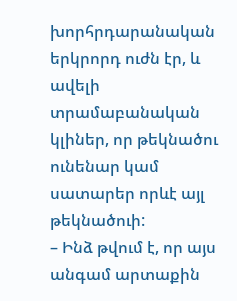խորհրդարանական երկրորդ ուժն էր, և ավելի տրամաբանական կլիներ, որ թեկնածու ունենար կամ սատարեր որևէ այլ թեկնածուի:
– Ինձ թվում է, որ այս անգամ արտաքին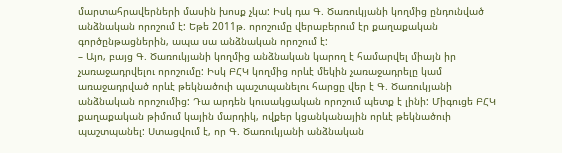մարտահրավերների մասին խոսք չկա: Իսկ դա Գ. Ծառուկյանի կողմից ընդունված անձնական որոշում է: Եթե 2011թ. որոշումը վերաբերում էր քաղաքական գործընթացներին, ապա սա անձնական որոշում է:
– Այո, բայց Գ. Ծառուկյանի կողմից անձնական կարող է համարվել միայն իր չառաջադրվելու որոշումը: Իսկ ԲՀԿ կողմից որևէ մեկին չառաջադրելը կամ առաջադրված որևէ թեկնածուի պաշտպանելու հարցը վեր է Գ. Ծառուկյանի անձնական որոշումից: Դա արդեն կուսակցական որոշում պետք է լինի: Միգուցե ԲՀԿ քաղաքական թիմում կային մարդիկ, ովքեր կցանկանային որևէ թեկնածուի պաշտպանել: Ստացվում է, որ Գ. Ծառուկյանի անձնական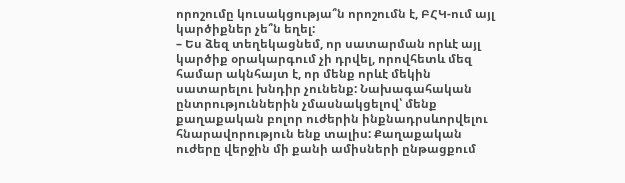որոշումը կուսակցությա՞ն որոշումն է, ԲՀԿ-ում այլ կարծիքներ չե՞ն եղել:
– Ես ձեզ տեղեկացնեմ, որ սատարման որևէ այլ կարծիք օրակարգում չի դրվել, որովհետև մեզ համար ակնհայտ է, որ մենք որևէ մեկին սատարելու խնդիր չունենք: Նախագահական ընտրություններին չմասնակցելով՝ մենք քաղաքական բոլոր ուժերին ինքնադրսևորվելու հնարավորություն ենք տալիս: Քաղաքական ուժերը վերջին մի քանի ամիսների ընթացքում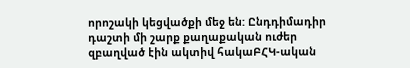որոշակի կեցվածքի մեջ են: Ընդդիմադիր դաշտի մի շարք քաղաքական ուժեր զբաղված էին ակտիվ հակաԲՀԿ-ական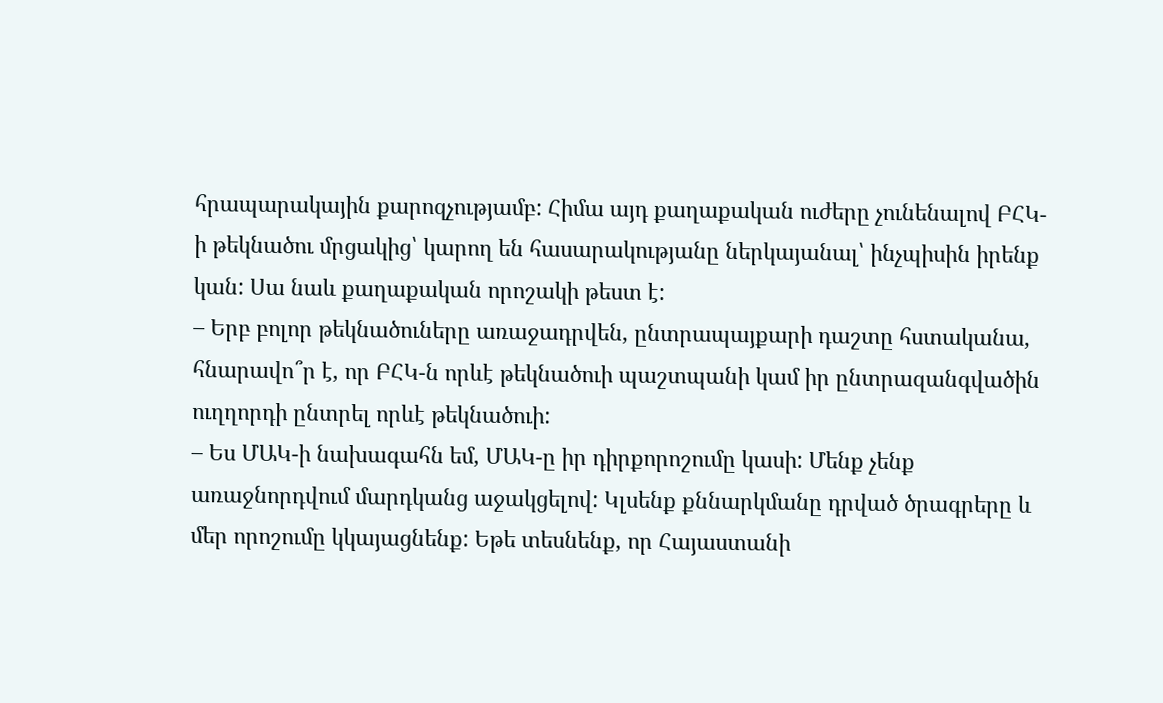հրապարակային քարոզչությամբ: Հիմա այդ քաղաքական ուժերը չունենալով ԲՀԿ-ի թեկնածու մրցակից՝ կարող են հասարակությանը ներկայանալ՝ ինչպիսին իրենք կան: Սա նաև քաղաքական որոշակի թեստ է:
– Երբ բոլոր թեկնածուները առաջադրվեն, ընտրապայքարի դաշտը հստականա, հնարավո՞ր է, որ ԲՀԿ-ն որևէ թեկնածուի պաշտպանի կամ իր ընտրազանգվածին ուղղորդի ընտրել որևէ թեկնածուի:
– Ես ՄԱԿ-ի նախագահն եմ, ՄԱԿ-ը իր դիրքորոշումը կասի: Մենք չենք առաջնորդվում մարդկանց աջակցելով: Կլսենք քննարկմանը դրված ծրագրերը և մեր որոշումը կկայացնենք: Եթե տեսնենք, որ Հայաստանի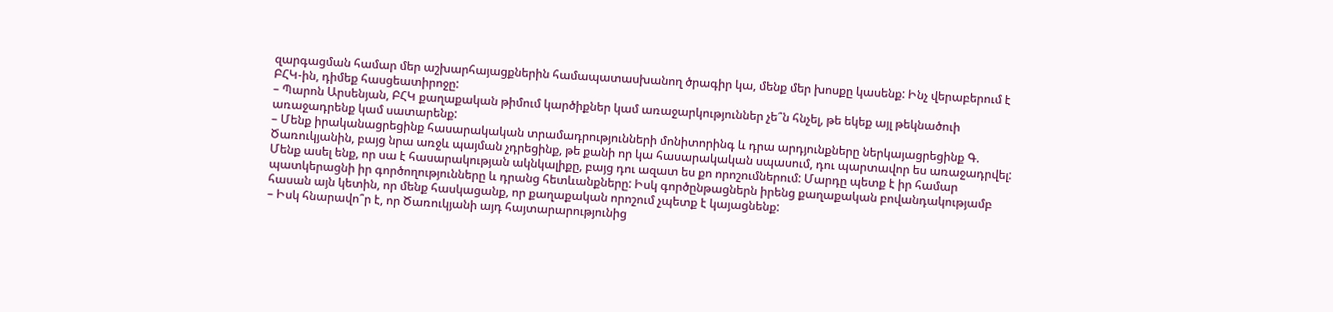զարգացման համար մեր աշխարհայացքներին համապատասխանող ծրագիր կա, մենք մեր խոսքը կասենք: Ինչ վերաբերում է ԲՀԿ-ին, դիմեք հասցեատիրոջը:
– Պարոն Արսենյան, ԲՀԿ քաղաքական թիմում կարծիքներ կամ առաջարկություններ չե՞ն հնչել, թե եկեք այլ թեկնածուի առաջադրենք կամ սատարենք:
– Մենք իրականացրեցինք հասարակական տրամադրությունների մոնիտորինգ և դրա արդյունքները ներկայացրեցինք Գ. Ծառուկյանին, բայց նրա առջև պայման չդրեցինք, թե քանի որ կա հասարակական սպասում, դու պարտավոր ես առաջադրվել: Մենք ասել ենք, որ սա է հասարակության ակնկալիքը, բայց դու ազատ ես քո որոշումներում: Մարդը պետք է իր համար պատկերացնի իր գործողությունները և դրանց հետևանքները: Իսկ գործընթացներն իրենց քաղաքական բովանդակությամբ հասան այն կետին, որ մենք հասկացանք, որ քաղաքական որոշում չպետք է կայացնենք:
– Իսկ հնարավո՞ր է, որ Ծառուկյանի այդ հայտարարությունից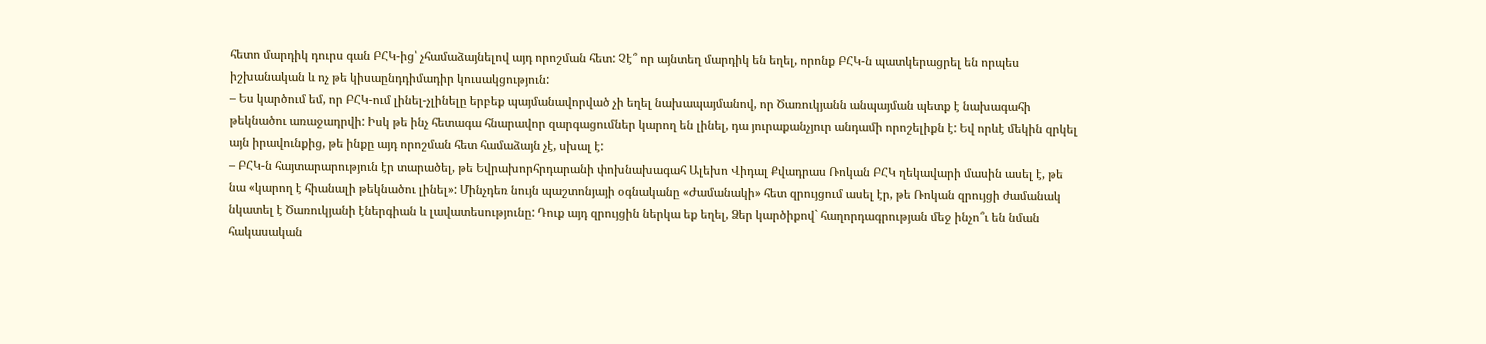հետո մարդիկ դուրս գան ԲՀԿ-ից՝ չհամաձայնելով այդ որոշման հետ: Չէ՞ որ այնտեղ մարդիկ են եղել, որոնք ԲՀԿ-ն պատկերացրել են որպես իշխանական և ոչ թե կիսաընդդիմադիր կուսակցություն:
– Ես կարծում եմ, որ ԲՀԿ-ում լինել-չլինելը երբեք պայմանավորված չի եղել նախապայմանով, որ Ծառուկյանն անպայման պետք է նախագահի թեկնածու առաջադրվի: Իսկ թե ինչ հետագա հնարավոր զարգացումներ կարող են լինել, դա յուրաքանչյուր անդամի որոշելիքն է: Եվ որևէ մեկին զրկել այն իրավունքից, թե ինքը այդ որոշման հետ համաձայն չէ, սխալ է:
– ԲՀԿ-ն հայտարարություն էր տարածել, թե Եվրախորհրդարանի փոխնախագահ Ալեխո Վիդալ Քվադրաս Ռոկան ԲՀԿ ղեկավարի մասին ասել է, թե նա «կարող է հիանալի թեկնածու լինել»: Մինչդեռ նույն պաշտոնյայի օգնականը «Ժամանակի» հետ զրույցում ասել էր, թե Ռոկան զրույցի ժամանակ նկատել է Ծառուկյանի էներգիան և լավատեսությունը: Դուք այդ զրույցին ներկա եք եղել, Ձեր կարծիքով` հաղորդագրության մեջ ինչո՞ւ են նման հակասական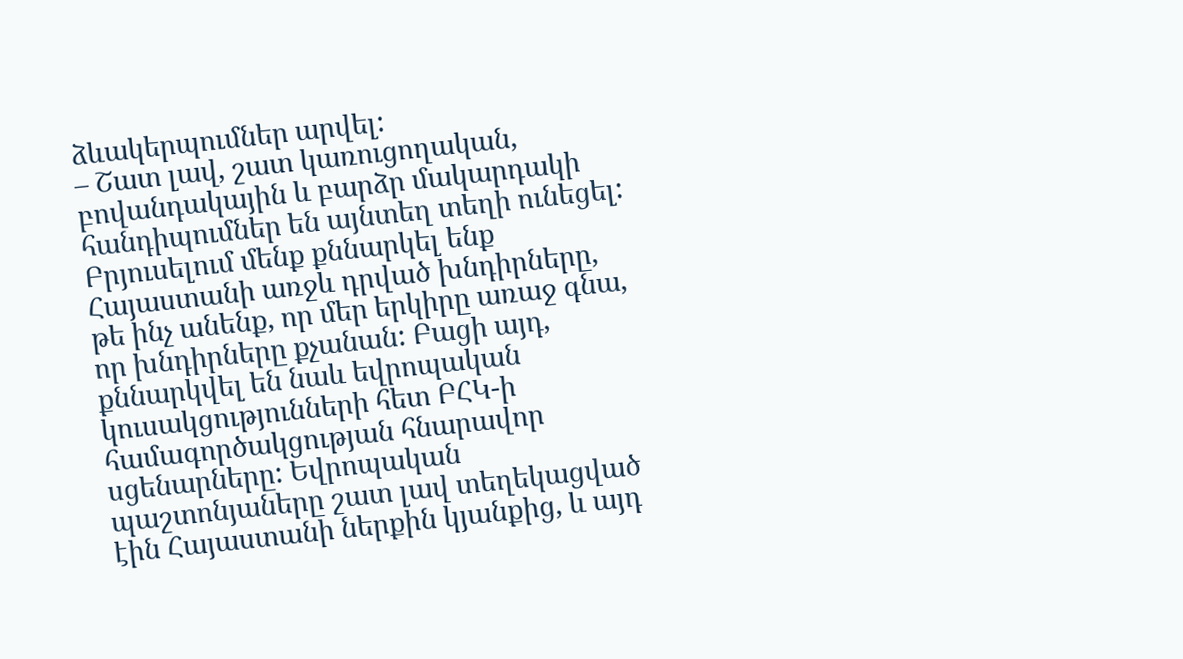ձևակերպումներ արվել:
– Շատ լավ, շատ կառուցողական, բովանդակային և բարձր մակարդակի հանդիպումներ են այնտեղ տեղի ունեցել: Բրյուսելում մենք քննարկել ենք Հայաստանի առջև դրված խնդիրները, թե ինչ անենք, որ մեր երկիրը առաջ գնա, որ խնդիրները քչանան: Բացի այդ, քննարկվել են նաև եվրոպական կուսակցությունների հետ ԲՀԿ-ի համագործակցության հնարավոր սցենարները: Եվրոպական պաշտոնյաները շատ լավ տեղեկացված էին Հայաստանի ներքին կյանքից, և այդ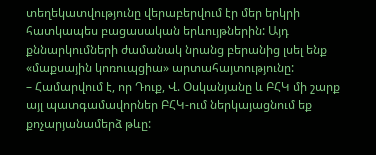տեղեկատվությունը վերաբերվում էր մեր երկրի հատկապես բացասական երևույթներին: Այդ քննարկումների ժամանակ նրանց բերանից լսել ենք «մաքսային կոռուպցիա» արտահայտությունը:
– Համարվում է, որ Դուք, Վ. Օսկանյանը և ԲՀԿ մի շարք այլ պատգամավորներ ԲՀԿ-ում ներկայացնում եք քոչարյանամերձ թևը: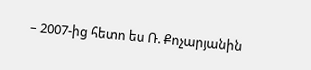– 2007-ից հետո ես Ռ. Քոչարյանին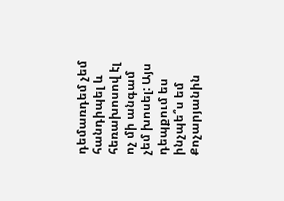դեմառդեմ չեմ հանդիպել և հեռախոսով էլ ոչ մի անգամ չեմ խոսել: Այս դեպքում ես ինչպե՞ս եմ Քոչարյանին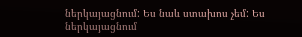ներկայացնում: Ես նաև ստախոս չեմ: Ես ներկայացնում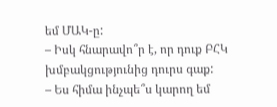եմ ՄԱԿ-ը:
– Իսկ հնարավո՞ր է, որ դուք ԲՀԿ խմբակցությունից դուրս գաք:
– Ես հիմա ինչպե՞ս կարող եմ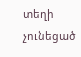տեղի չունեցած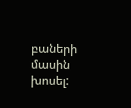բաների մասին խոսել: